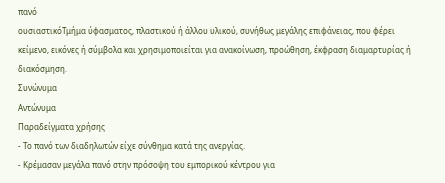πανό
ουσιαστικόΤμήμα ύφασματος, πλαστικού ή άλλου υλικού, συνήθως μεγάλης επιφάνειας, που φέρει κείμενο, εικόνες ή σύμβολα και χρησιμοποιείται για ανακοίνωση, προώθηση, έκφραση διαμαρτυρίας ή διακόσμηση.
Συνώνυμα
Αντώνυμα
Παραδείγματα χρήσης
- Το πανό των διαδηλωτών είχε σύνθημα κατά της ανεργίας.
- Κρέμασαν μεγάλα πανό στην πρόσοψη του εμπορικού κέντρου για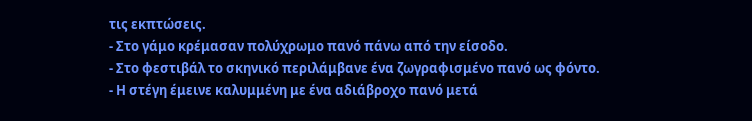τις εκπτώσεις.
- Στο γάμο κρέμασαν πολύχρωμο πανό πάνω από την είσοδο.
- Στο φεστιβάλ το σκηνικό περιλάμβανε ένα ζωγραφισμένο πανό ως φόντο.
- Η στέγη έμεινε καλυμμένη με ένα αδιάβροχο πανό μετά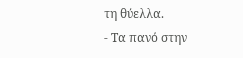τη θύελλα.
- Τα πανό στην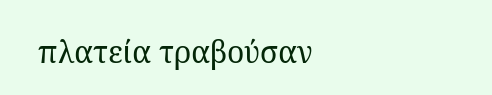πλατεία τραβούσαν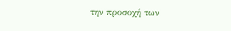την προσοχή των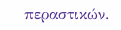περαστικών.